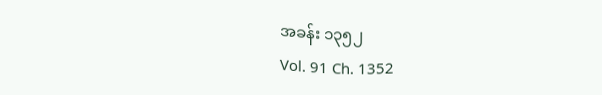အခန်း ၁၃၅၂
Vol. 91 Ch. 1352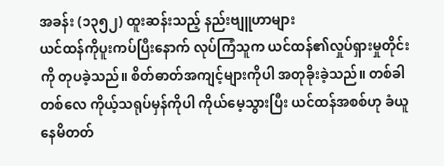အခန်း (၁၃၅၂) ထူးဆန်းသည့် နည်းဗျူဟာများ
ယင်ထန်ကိုပူးကပ်ပြီးနောက် လုပ်ကြံသူက ယင်ထန်၏လှုပ်ရှားမှုတိုင်းကို တုပခဲ့သည်။ စိတ်ဓာတ်အကျင့်များကိုပါ အတုခိုးခဲ့သည်။ တစ်ခါတစ်လေ ကိုယ့်သရုပ်မှန်ကိုပါ ကိုယ်မေ့သွားပြီး ယင်ထန်အစစ်ဟု ခံယူနေမိတတ်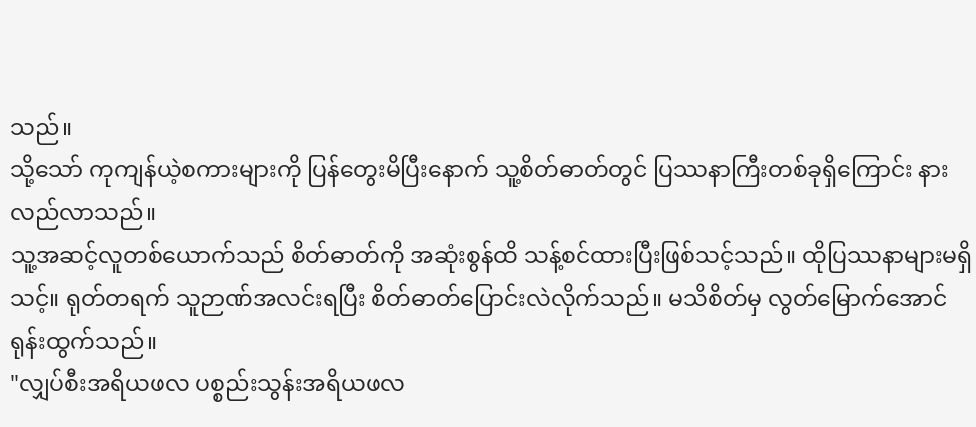သည်။
သို့သော် ကုကျန်ယဲ့စကားများကို ပြန်တွေးမိပြီးနောက် သူ့စိတ်ဓာတ်တွင် ပြဿနာကြီးတစ်ခုရှိကြောင်း နားလည်လာသည်။
သူ့အဆင့်လူတစ်ယောက်သည် စိတ်ဓာတ်ကို အဆုံးစွန်ထိ သန့်စင်ထားပြီးဖြစ်သင့်သည်။ ထိုပြဿနာများမရှိသင့်။ ရုတ်တရက် သူဉာဏ်အလင်းရပြီး စိတ်ဓာတ်ပြောင်းလဲလိုက်သည်။ မသိစိတ်မှ လွတ်မြောက်အောင် ရုန်းထွက်သည်။
"လျှပ်စီးအရိယဖလ ပစ္စည်းသွန်းအရိယဖလ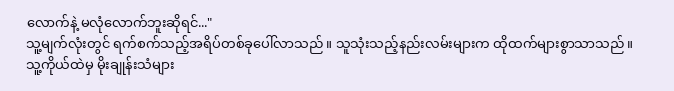လောက်နဲ့ မလုံလောက်ဘူးဆိုရင်..."
သူ့မျက်လုံးတွင် ရက်စက်သည့်အရိပ်တစ်ခုပေါ်လာသည်။ သူသုံးသည့်နည်းလမ်းများက ထိုထက်များစွာသာသည်။
သူ့ကိုယ်ထဲမှ မိုးချုန်းသံများ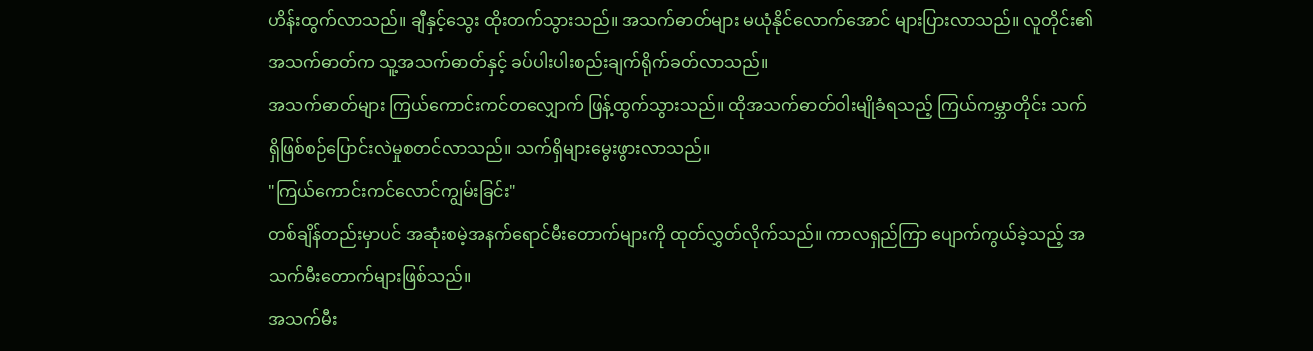ဟိန်းထွက်လာသည်။ ချီနှင့်သွေး ထိုးတက်သွားသည်။ အသက်ဓာတ်များ မယုံနိုင်လောက်အောင် များပြားလာသည်။ လူတိုင်း၏အသက်ဓာတ်က သူ့အသက်ဓာတ်နှင့် ခပ်ပါးပါးစည်းချက်ရိုက်ခတ်လာသည်။
အသက်ဓာတ်များ ကြယ်ကောင်းကင်တလျှောက် ဖြန့်ထွက်သွားသည်။ ထိုအသက်ဓာတ်ဝါးမျိုခံရသည့် ကြယ်ကမ္ဘာတိုင်း သက်ရှိဖြစ်စဉ်ပြောင်းလဲမှုစတင်လာသည်။ သက်ရှိများမွေးဖွားလာသည်။
"ကြယ်ကောင်းကင်လောင်ကျွမ်းခြင်း"
တစ်ချိန်တည်းမှာပင် အဆုံးစမဲ့အနက်ရောင်မီးတောက်များကို ထုတ်လွှတ်လိုက်သည်။ ကာလရှည်ကြာ ပျောက်ကွယ်ခဲ့သည့် အသက်မီးတောက်များဖြစ်သည်။
အသက်မီး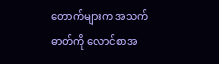တောက်များက အသက်ဓာတ်ကို လောင်စာအ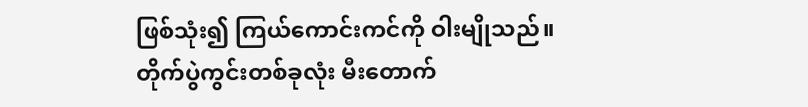ဖြစ်သုံး၍ ကြယ်ကောင်းကင်ကို ဝါးမျိုသည်။
တိုက်ပွဲကွင်းတစ်ခုလုံး မီးတောက်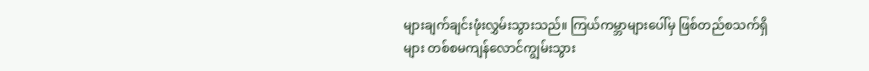များချက်ချင်းဖုံးလွှမ်းသွားသည်။ ကြယ်ကမ္ဘာများပေါ်မှ ဖြစ်တည်စသက်ရှိများ တစ်စမကျန်လောင်ကျွမ်းသွား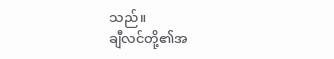သည်။
ချီလင်တို့၏အ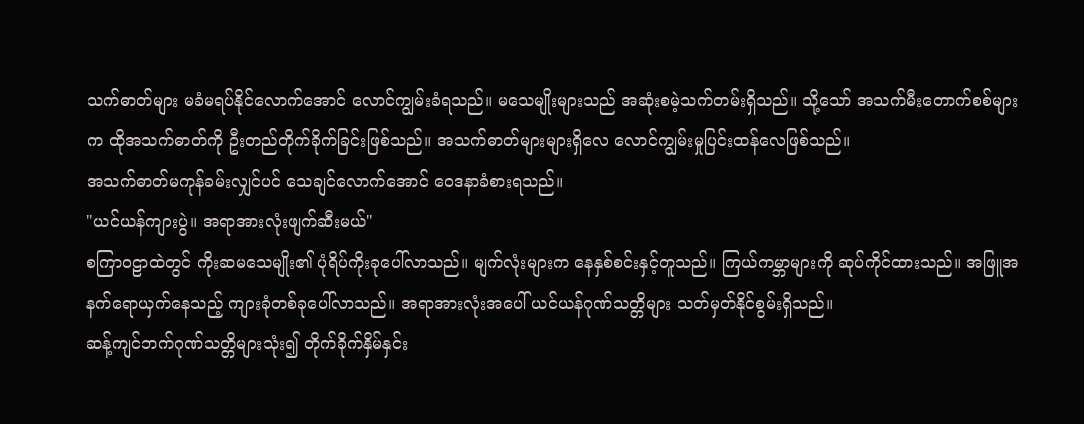သက်ဓာတ်များ မခံမရပ်နိုင်လောက်အောင် လောင်ကျွမ်းခံရသည်။ မသေမျိုးများသည် အဆုံးစမဲ့သက်တမ်းရှိသည်။ သို့သော် အသက်မီးတောက်စစ်များက ထိုအသက်ဓာတ်ကို ဦးတည်တိုက်ခိုက်ခြင်းဖြစ်သည်။ အသက်ဓာတ်များများရှိလေ လောင်ကျွမ်းမှုပြင်းထန်လေဖြစ်သည်။
အသက်ဓာတ်မကုန်ခမ်းလျှင်ပင် သေချင်လောက်အောင် ဝေဒနာခံစားရသည်။
"ယင်ယန်ကျားပွဲ။ အရာအားလုံးဖျက်ဆီးမယ်"
စကြာဝဠာထဲတွင် ကိုးဆမသေမျိုး၏ ပုံရိပ်ကိုးခုပေါ်လာသည်။ မျက်လုံးများက နေနှစ်စင်းနှင့်တူသည်။ ကြယ်ကမ္ဘာများကို ဆုပ်ကိုင်ထားသည်။ အဖြူအနက်ရောယှက်နေသည့် ကျားခုံတစ်ခုပေါ်လာသည်။ အရာအားလုံးအပေါ် ယင်ယန်ဂုဏ်သတ္တိများ သတ်မှတ်နိုင်စွမ်းရှိသည်။
ဆန့်ကျင်ဘက်ဂုဏ်သတ္တိများသုံး၍ တိုက်ခိုက်နှိမ်နှင်း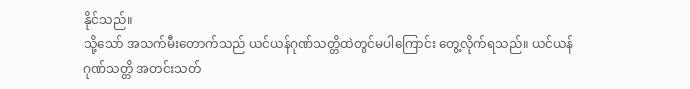နိုင်သည်။
သို့သော် အသက်မီးတောက်သည် ယင်ယန်ဂုဏ်သတ္တိထဲတွင်မပါကြောင်း တွေ့လိုက်ရသည်။ ယင်ယန်ဂုဏ်သတ္တိ အတင်းသတ်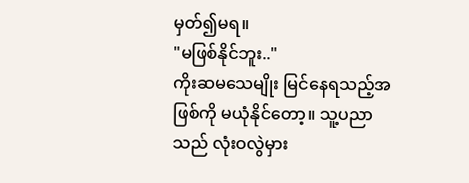မှတ်၍မရ။
"မဖြစ်နိုင်ဘူး.."
ကိုးဆမသေမျိုး မြင်နေရသည့်အဖြစ်ကို မယုံနိုင်တော့။ သူ့ပညာသည် လုံးဝလွဲမှား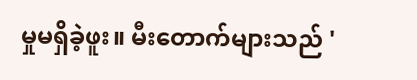မှုမရှိခဲ့ဖူး။ မီးတောက်များသည် '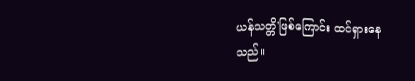ယန်သတ္တိ'ဖြစ်ကြောင်း ထင်ရှားနေသည်။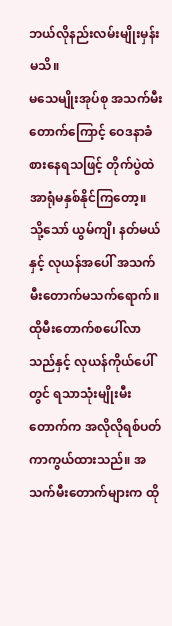ဘယ်လိုနည်းလမ်းမျိုးမှန်းမသိ။
မသေမျိုးအုပ်စု အသက်မီးတောက်ကြောင့် ဝေဒနာခံစားနေရသဖြင့် တိုက်ပွဲထဲအာရုံမနှစ်နိုင်ကြတော့။
သို့သော် ယွမ်ကျိ၊ နတ်မယ်နှင့် လုယန်အပေါ် အသက်မီးတောက်မသက်ရောက်။
ထိုမီးတောက်စပေါ်လာသည်နှင့် လုယန်ကိုယ်ပေါ်တွင် ရသာသုံးမျိုးမီးတောက်က အလိုလိုရစ်ပတ်ကာကွယ်ထားသည်။ အသက်မီးတောက်များက ထို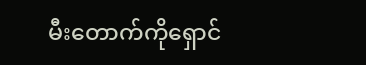မီးတောက်ကိုရှောင်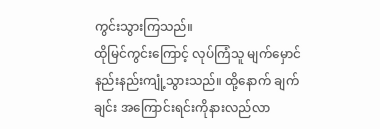ကွင်းသွားကြသည်။
ထိုမြင်ကွင်းကြောင့် လုပ်ကြံသူ မျက်မှောင်နည်းနည်းကျုံ့သွားသည်။ ထို့နောက် ချက်ချင်း အကြောင်းရင်းကိုနားလည်လာ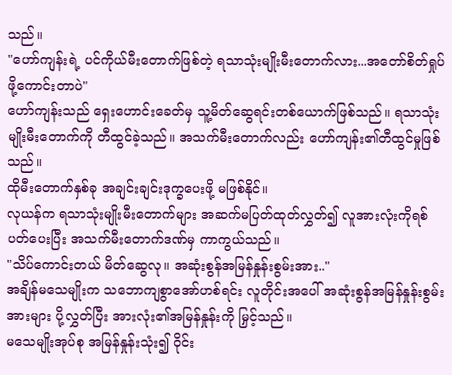သည်။
"ဟော်ကျန်းရဲ့ ပင်ကိုယ်မီးတောက်ဖြစ်တဲ့ ရသာသုံးမျိုးမီးတောက်လား...အတော်စိတ်ရှုပ်ဖို့ကောင်းတာပဲ"
ဟော်ကျန်းသည် ရှေးဟောင်းခေတ်မှ သူ့မိတ်ဆွေရင်းတစ်ယောက်ဖြစ်သည်။ ရသာသုံးမျိုးမီးတောက်ကို တီထွင်ခဲ့သည်။ အသက်မီးတောက်လည်း ဟော်ကျန်း၏တီထွင်မှုဖြစ်သည်။
ထိုမီးတောက်နှစ်ခု အချင်းချင်းဒုက္ခပေးဖို့ မဖြစ်နိုင်။
လုယန်က ရသာသုံးမျိုးမီးတောက်များ အဆက်မပြတ်ထုတ်လွှတ်၍ လူအားလုံးကိုရစ်ပတ်ပေးပြီး အသက်မီးတောက်ဒဏ်မှ ကာကွယ်သည်။
"သိပ်ကောင်းတယ် မိတ်ဆွေလု။ အဆုံးစွန်အမြန်နှုန်းစွမ်းအား.."
အချိန်မသေမျိုးက သဘောကျစွာအော်ဟစ်ရင်း လူတိုင်းအပေါ် အဆုံးစွန်အမြန်နှုန်းစွမ်းအားများ ပို့လွှတ်ပြီး အားလုံး၏အမြန်နှုန်းကို မြှင့်သည်။
မသေမျိုးအုပ်စု အမြန်နှုန်းသုံး၍ ဝိုင်း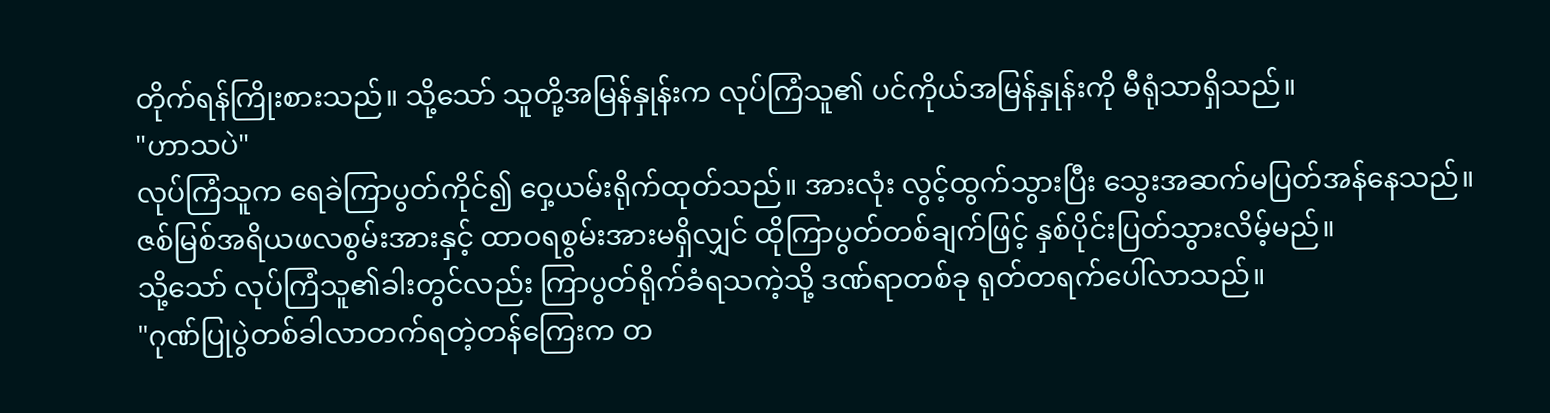တိုက်ရန်ကြိုးစားသည်။ သို့သော် သူတို့အမြန်နှုန်းက လုပ်ကြံသူ၏ ပင်ကိုယ်အမြန်နှုန်းကို မီရုံသာရှိသည်။
"ဟာသပဲ"
လုပ်ကြံသူက ရေခဲကြာပွတ်ကိုင်၍ ဝှေ့ယမ်းရိုက်ထုတ်သည်။ အားလုံး လွင့်ထွက်သွားပြီး သွေးအဆက်မပြတ်အန်နေသည်။
ဇစ်မြစ်အရိယဖလစွမ်းအားနှင့် ထာဝရစွမ်းအားမရှိလျှင် ထိုကြာပွတ်တစ်ချက်ဖြင့် နှစ်ပိုင်းပြတ်သွားလိမ့်မည်။
သို့သော် လုပ်ကြံသူ၏ခါးတွင်လည်း ကြာပွတ်ရိုက်ခံရသကဲ့သို့ ဒဏ်ရာတစ်ခု ရုတ်တရက်ပေါ်လာသည်။
"ဂုဏ်ပြုပွဲတစ်ခါလာတက်ရတဲ့တန်ကြေးက တ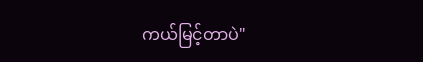ကယ်မြင့်တာပဲ"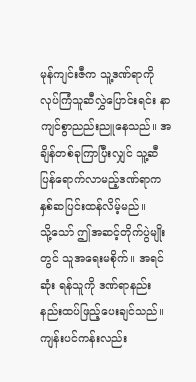မုန်ကျင်းဇီက သူ့ဒဏ်ရာကို လုပ်ကြံသူဆီလွှဲပြောင်းရင်း နာကျင်စွာညည်းညူနေသည်။ အချိန်တစ်ခုကြာပြီးလျှင် သူ့ဆီပြန်ရောက်လာမည့်ဒဏ်ရာက နှစ်ဆပြင်းထန်လိမ့်မည်။
သို့သော် ဤအဆင့်တိုက်ပွဲမျိုးတွင် သူအရေးမစိုက်။ အရင်ဆုံး ရန်သူကို ဒဏ်ရာနည်းနည်းထပ်ဖြည့်ပေးချင်သည်။
ကျန်းပင်ကန်းလည်း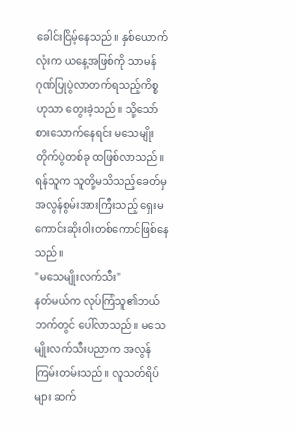ခေါင်းငြိမ့်နေသည်။ နှစ်ယောက်လုံးက ယနေ့အဖြစ်ကို သာမန်ဂုဏ်ပြုပွဲလာတက်ရသည့်ကိစ္စဟုသာ တွေးခဲ့သည်။ သို့သော် စားသောက်နေရင်း မသေမျိုးတိုက်ပွဲတစ်ခု ထဖြစ်လာသည်။
ရန်သူက သူတို့မသိသည့်ခေတ်မှ အလွန်စွမ်းအားကြီးသည့် ရှေးမကောင်းဆိုးဝါးတစ်ကောင်ဖြစ်နေသည်။
"မသေမျိုးလက်သီး"
နတ်မယ်က လုပ်ကြံသူ၏ဘယ်ဘက်တွင် ပေါ်လာသည်။ မသေမျိုးလက်သီးပညာက အလွန်ကြမ်းတမ်းသည်။ လူသတ်ရိပ်များ ဆက်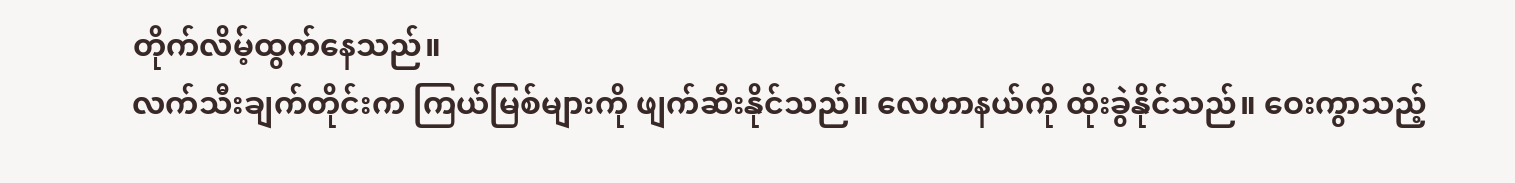တိုက်လိမ့်ထွက်နေသည်။
လက်သီးချက်တိုင်းက ကြယ်မြစ်များကို ဖျက်ဆီးနိုင်သည်။ လေဟာနယ်ကို ထိုးခွဲနိုင်သည်။ ဝေးကွာသည့်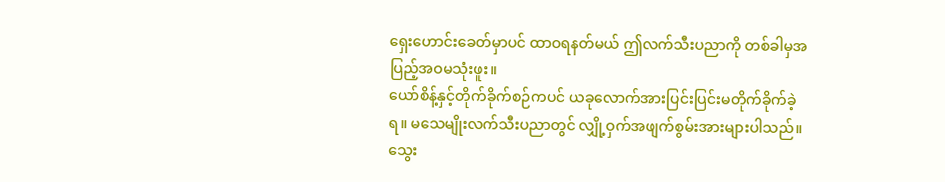ရှေးဟောင်းခေတ်မှာပင် ထာဝရနတ်မယ် ဤလက်သီးပညာကို တစ်ခါမှအပြည့်အဝမသုံးဖူး။
ယော်စိန့်နှင့်တိုက်ခိုက်စဉ်ကပင် ယခုလောက်အားပြင်းပြင်းမတိုက်ခိုက်ခဲ့ရ။ မသေမျိုးလက်သီးပညာတွင် လျှို့ဝှက်အဖျက်စွမ်းအားများပါသည်။ သွေး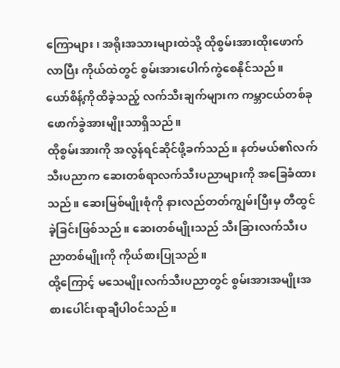ကြောများ၊ အရိုးအသားများထဲသို့ ထိုစွမ်းအားထိုးဖောက်လာပြီး ကိုယ်ထဲတွင် စွမ်းအားပေါက်ကွဲစေနိုင်သည်။
ယော်စိန့်ကိုထိခဲ့သည့် လက်သီးချက်များက ကမ္ဘာငယ်တစ်ခုဖောက်ခွဲအားမျိုးသာရှိသည်။
ထိုစွမ်းအားကို အလွန်ရင်ဆိုင်ဖို့ခက်သည်။ နတ်မယ်၏လက်သီးပညာက ဆေးတစ်ရာလက်သီးပညာများကို အခြေခံထားသည်။ ဆေးမြစ်မျိုးစုံကို နားလည်တတ်ကျွမ်းပြီးမှ တီထွင်ခဲ့ခြင်းဖြစ်သည်။ ဆေးတစ်မျိုးသည် သီးခြားလက်သီးပညာတစ်မျိုးကို ကိုယ်စားပြုသည်။
ထို့ကြောင့် မသေမျိုးလက်သီးပညာတွင် စွမ်းအားအမျိုးအစားပေါင်းရာချီပါဝင်သည်။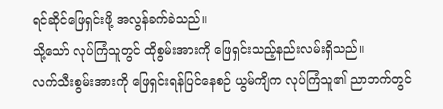ရင်ဆိုင်ဖြေရှင်းဖို့ အလွန်ခက်ခဲသည်။
သို့သော် လုပ်ကြံသူတွင် ထိုစွမ်းအားကို ဖြေရှင်းသည့်နည်းလမ်းရှိသည်။
လက်သီးစွမ်းအားကို ဖြေရှင်းရန်ပြင်နေစဉ် ယွမ်ကျိက လုပ်ကြံသူ၏ ညာဘက်တွင်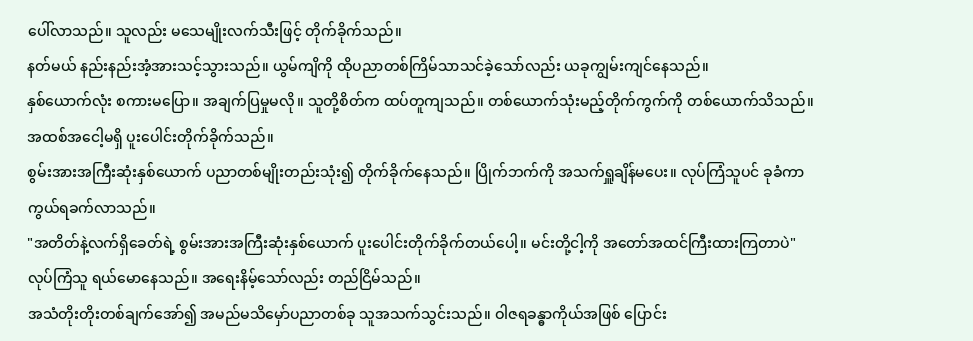ပေါ်လာသည်။ သူလည်း မသေမျိုးလက်သီးဖြင့် တိုက်ခိုက်သည်။
နတ်မယ် နည်းနည်းအံ့အားသင့်သွားသည်။ ယွမ်ကျိကို ထိုပညာတစ်ကြိမ်သာသင်ခဲ့သော်လည်း ယခုကျွမ်းကျင်နေသည်။
နှစ်ယောက်လုံး စကားမပြော။ အချက်ပြမှုမလို။ သူတို့စိတ်က ထပ်တူကျသည်။ တစ်ယောက်သုံးမည့်တိုက်ကွက်ကို တစ်ယောက်သိသည်။ အထစ်အငေါ့မရှိ ပူးပေါင်းတိုက်ခိုက်သည်။
စွမ်းအားအကြီးဆုံးနှစ်ယောက် ပညာတစ်မျိုးတည်းသုံး၍ တိုက်ခိုက်နေသည်။ ပြိုက်ဘက်ကို အသက်ရှူချိန်မပေး။ လုပ်ကြံသူပင် ခုခံကာကွယ်ရခက်လာသည်။
"အတိတ်နဲ့လက်ရှိခေတ်ရဲ့ စွမ်းအားအကြီးဆုံးနှစ်ယောက် ပူးပေါင်းတိုက်ခိုက်တယ်ပေါ့။ မင်းတို့ငါ့ကို အတော်အထင်ကြီးထားကြတာပဲ"
လုပ်ကြံသူ ရယ်မောနေသည်။ အရေးနိမ့်သော်လည်း တည်ငြိမ်သည်။
အသံတိုးတိုးတစ်ချက်အော်၍ အမည်မသိမှော်ပညာတစ်ခု သူအသက်သွင်းသည်။ ဝါဇရခန္ဓာကိုယ်အဖြစ် ပြောင်း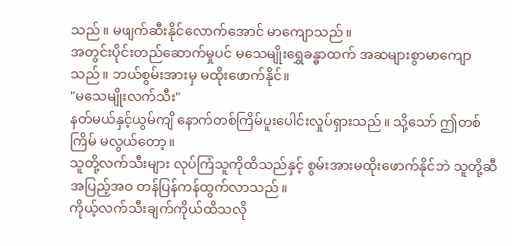သည်။ မဖျက်ဆီးနိုင်လောက်အောင် မာကျောသည်။
အတွင်းပိုင်းတည်ဆောက်မှုပင် မသေမျိုးရွှေခန္ဓာထက် အဆများစွာမာကျောသည်။ ဘယ်စွမ်းအားမှ မထိုးဖောက်နိုင်။
"မသေမျိုးလက်သီး"
နတ်မယ်နှင့်ယွမ်ကျိ နောက်တစ်ကြိမ်ပူးပေါင်းလှုပ်ရှားသည်။ သို့သော် ဤတစ်ကြိမ် မလွယ်တော့။
သူတို့လက်သီးများ လုပ်ကြံသူကိုထိသည်နှင့် စွမ်းအားမထိုးဖောက်နိုင်ဘဲ သူတို့ဆီ အပြည့်အဝ တန်ပြန်ကန်ထွက်လာသည်။
ကိုယ့်လက်သီးချက်ကိုယ်ထိသလို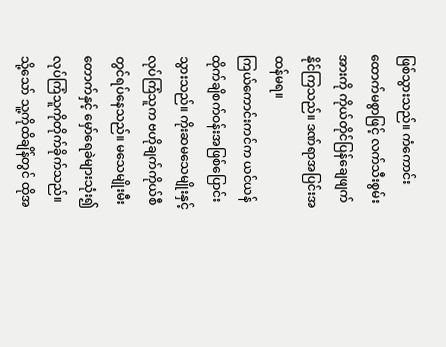ဖြစ်သွားသည်။ ကံကောင်းထောက်မစွာဖြင့် လက်သီးစွမ်းအားကို ကိုယ်တိုင်ပြန်ချေဖျက်နိုင်ကြသည်။ ဒဏ်ရာအပြင်းအထန်မရ။
ကြယ်ကောင်းကင်က ယင်ယန်ထိုက်ချိစက်ဝန်းအဖြစ်ပြောင်းသွားသည်။ ကိုးဆမသေမျိုးနှင့်လုပ်ကြံသူက ဗဟိုချက်ကိုယ်စီတွင်ရပ်နေသည်။ မသေမျိုးမီးတောက်နှင့် မှော်ရေခဲများသုံး၍ လုပ်ကြံသူကိုတိုက်ခိုက်သည်။
သို့သော် သူ့ကိုထိချိန်တွင် ထိုအ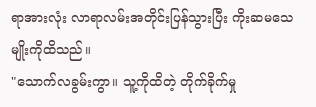ရာအားလုံး လာရာလမ်းအတိုင်းပြန်သွားပြီး ကိုးဆမသေမျိုးကိုထိသည်။
"သောက်လခွမ်းကွာ။ သူ့ကိုထိတဲ့ တိုက်ခိုက်မှု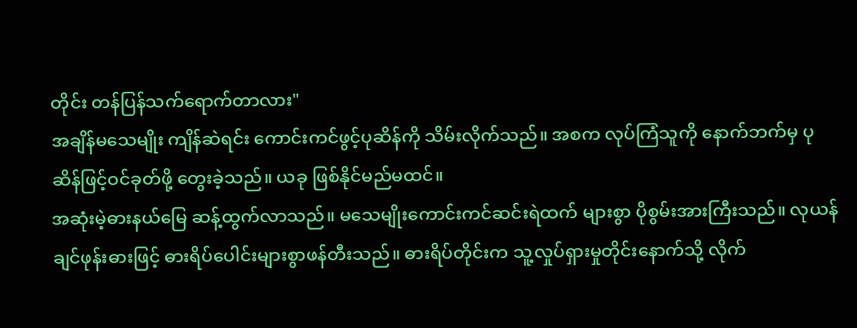တိုင်း တန်ပြန်သက်ရောက်တာလား"
အချိန်မသေမျိုး ကျိန်ဆဲရင်း ကောင်းကင်ဖွင့်ပုဆိန်ကို သိမ်းလိုက်သည်။ အစက လုပ်ကြံသူကို နောက်ဘက်မှ ပုဆိန်ဖြင့်ဝင်ခုတ်ဖို့ တွေးခဲ့သည်။ ယခု ဖြစ်နိုင်မည်မထင်။
အဆုံးမဲ့ဓားနယ်မြေ ဆန့်ထွက်လာသည်။ မသေမျိုးကောင်းကင်ဆင်းရဲထက် များစွာ ပိုစွမ်းအားကြီးသည်။ လုယန် ချင်ဖုန်းဓားဖြင့် ဓားရိပ်ပေါင်းများစွာဖန်တီးသည်။ ဓားရိပ်တိုင်းက သူ့လှုပ်ရှားမှုတိုင်းနောက်သို့ လိုက်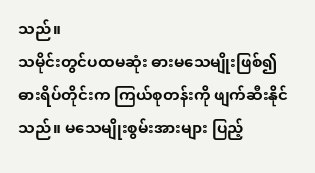သည်။
သမိုင်းတွင်ပထမဆုံး ဓားမသေမျိုးဖြစ်၍ ဓားရိပ်တိုင်းက ကြယ်စုတန်းကို ဖျက်ဆီးနိုင်သည်။ မသေမျိုးစွမ်းအားများ ပြည့်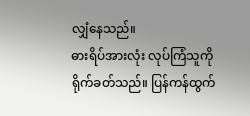လျှံနေသည်။
ဓားရိပ်အားလုံး လုပ်ကြံသူကို ရိုက်ခတ်သည်။ ပြန်ကန်ထွက်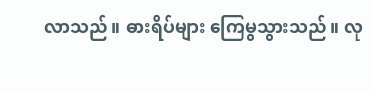လာသည်။ ဓားရိပ်များ ကြေမွသွားသည်။ လု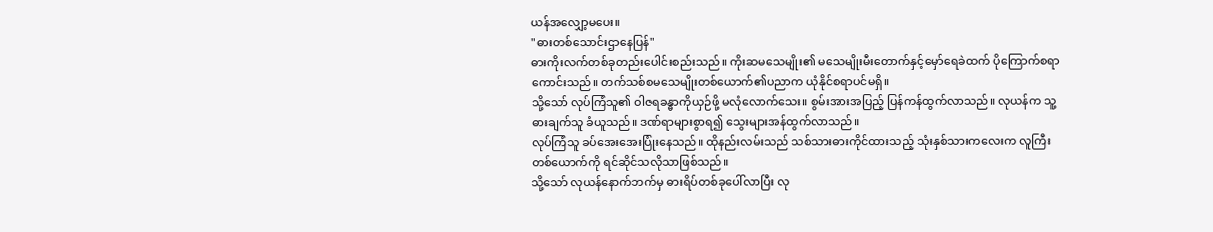ယန်အလျှော့မပေး။
"ဓားတစ်သောင်းဌာနေပြန်"
ဓားကိုးလက်တစ်ခုတည်းပေါင်းစည်းသည်။ ကိုးဆမသေမျိုး၏ မသေမျိုးမီးတောက်နှင့်မှော်ရေခဲထက် ပိုကြောက်စရာကောင်းသည်။ တက်သစ်စမသေမျိုးတစ်ယောက်၏ပညာက ယုံနိုင်စရာပင်မရှိ။
သို့သော် လုပ်ကြံသူ၏ ဝါဇရခန္ဓာကိုယှဉ်ဖို့ မလုံလောက်သေး။ စွမ်းအားအပြည့် ပြန်ကန်ထွက်လာသည်။ လုယန်က သူ့ဓားချက်သူ ခံယူသည်။ ဒဏ်ရာများစွာရ၍ သွေးများအန်ထွက်လာသည်။
လုပ်ကြံသူ ခပ်အေးအေးပြုံးနေသည်။ ထိုနည်းလမ်းသည် သစ်သားဓားကိုင်ထားသည့် သုံးနှစ်သားကလေးက လူကြီးတစ်ယောက်ကို ရင်ဆိုင်သလိုသာဖြစ်သည်။
သို့သော် လုယန်နောက်ဘက်မှ ဓားရိပ်တစ်ခုပေါ်လာပြီး လု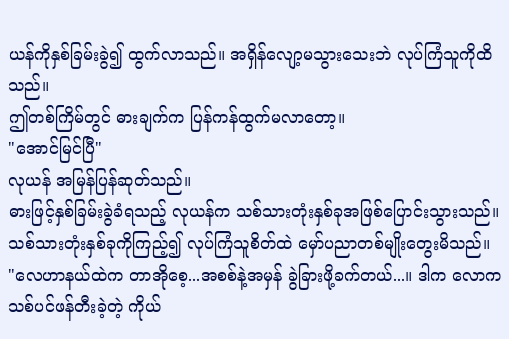ယန်ကိုနှစ်ခြမ်းခွဲ၍ ထွက်လာသည်။ အရှိန်လျော့မသွားသေးဘဲ လုပ်ကြံသူကိုထိသည်။
ဤတစ်ကြိမ်တွင် ဓားချက်က ပြန်ကန်ထွက်မလာတော့။
"အောင်မြင်ပြီ"
လုယန် အမြန်ပြန်ဆုတ်သည်။
ဓားဖြင့်နှစ်ခြမ်းခွဲခံရသည့် လုယန်က သစ်သားတုံးနှစ်ခုအဖြစ်ပြောင်းသွားသည်။ သစ်သားတုံးနှစ်ခုကိုကြည့်၍ လုပ်ကြံသူစိတ်ထဲ မှော်ပညာတစ်မျိုးတွေးမိသည်။
"လေဟာနယ်ထဲက တာအိုစေ့...အစစ်နဲ့အမှန် ခွဲခြားဖို့ခက်တယ်...။ ဒါက လောကသစ်ပင်ဖန်တီးခဲ့တဲ့ ကိုယ်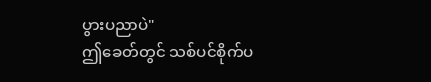ပွားပညာပဲ"
ဤခေတ်တွင် သစ်ပင်စိုက်ပ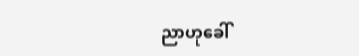ညာဟုခေါ်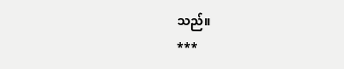သည်။
***